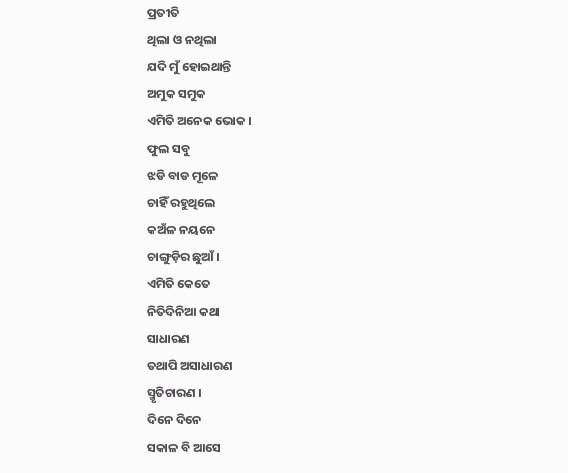ପ୍ରତୀତି
ଥିଲା ଓ ନଥିଲା
ଯଦି ମୁଁ ହୋଇଥାନ୍ତି
ଅମୁକ ସମୁକ
ଏମିତି ଅନେକ ଭୋକ ।
ଫୁଲ ସବୁ
ଝଡି ବାଡ ମୂଳେ
ଚାହିଁ ରହୁଥିଲେ
କଅଁଳ ନୟନେ
ଚାଙ୍ଗୁଡ଼ିର ଛୁଆଁ ।
ଏମିତି କେତେ
ନିତିଦିନିଆ କଥା
ସାଧାରଣ
ତଥାପି ଅସାଧାରଣ
ସ୍ମୃତିଚାରଣ ।
ଦିନେ ଦିନେ
ସକାଳ ବି ଆସେ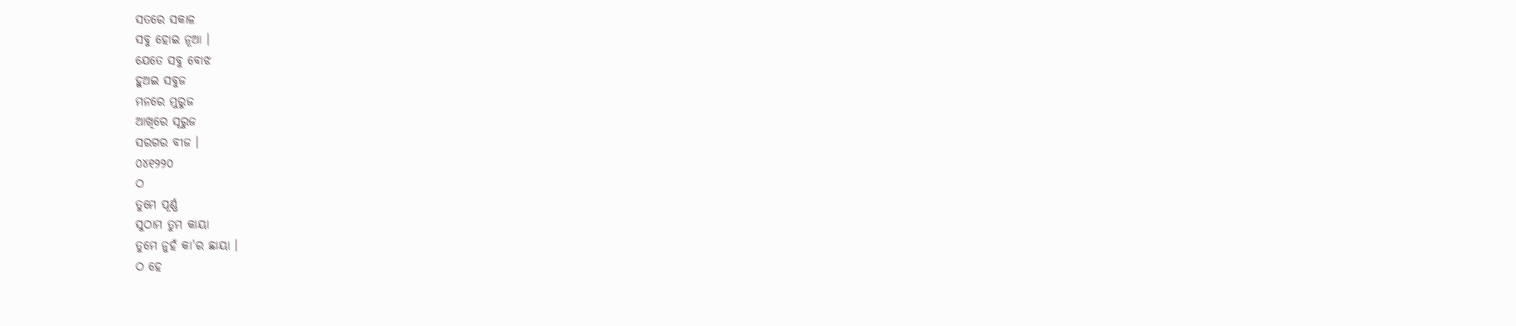ସତରେ ସକାଳ
ସବୁ ହୋଇ ନୂଆ ।
ଯେତେ ସବୁ ବୋଝ
ହୁଅଇ ସବୁଜ
ମନରେ ମୁରୁଜ
ଆଖିରେ ସୂରୁଜ
ସରଗର ବୀଜ ।
୦୪୧୨୨୦
ଠ
ତୁମେ ପୂର୍ଣ୍ଣ
ସୁଠାମ ତୁମ କାୟା
ତୁମେ ନୁହଁ କା'ର ଛାୟା ।
ଠ ହେ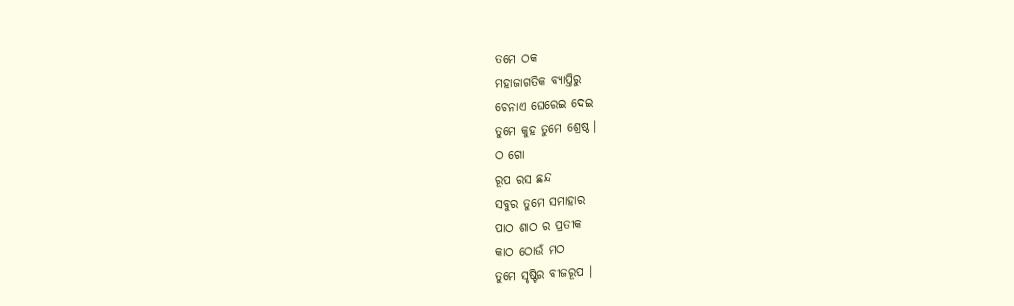ତମେ ଠକ
ମହାଜାଗତିକ ବ୍ୟାପ୍ତିରୁ
ଚେନାଏ ଘେରେଇ ଦେଇ
ତୁମେ କୁହ ତୁମେ ଶ୍ରେଷ୍ଠ ।
ଠ ଗୋ
ରୂପ ରସ ଛନ୍ଦ
ସବୁର ତୁମେ ସମାହାର
ପାଠ ଶାଠ ର ପ୍ରତୀକ
କାଠ ଠୋଉଁ ମଠ
ତୁମେ ସୃଷ୍ଟିର ବୀଜରୂପ ।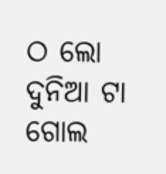ଠ ଲୋ
ଦୁନିଆ ଟା ଗୋଲ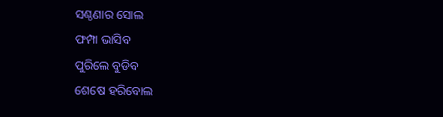ସଣ୍ଠଣାର ସୋଲ
ଫମ୍ପା ଭାସିବ
ପୁରିଲେ ବୁଡିବ
ଶେଷେ ହରିବୋଲ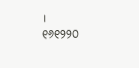।
୧୬୧୨୨୦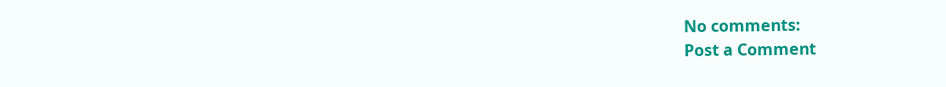No comments:
Post a Comment